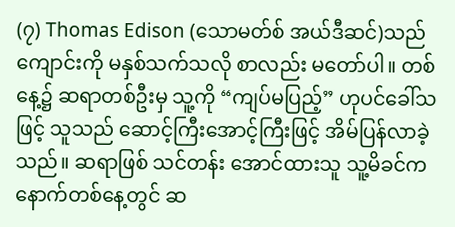(၇) Thomas Edison (သောမတ်စ် အယ်ဒီဆင်)သည် ကျောင်းကို မနှစ်သက်သလို စာလည်း မတော်ပါ။ တစ်နေ့၌ ဆရာတစ်ဦးမှ သူ့ကို “ကျပ်မပြည့်” ဟုပင်ခေါ်သဖြင့် သူသည် ဆောင့်ကြီးအောင့်ကြီးဖြင့် အိမ်ပြန်လာခဲ့သည်။ ဆရာဖြစ် သင်တန်း အောင်ထားသူ သူ့မိခင်က နောက်တစ်နေ့တွင် ဆ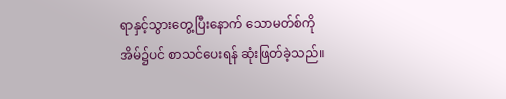ရာနှင့်သွားတွေ့ပြီးနောက် သောမတ်စ်ကို အိမ်၌ပင် စာသင်ပေးရန် ဆုံးဖြတ်ခဲ့သည်။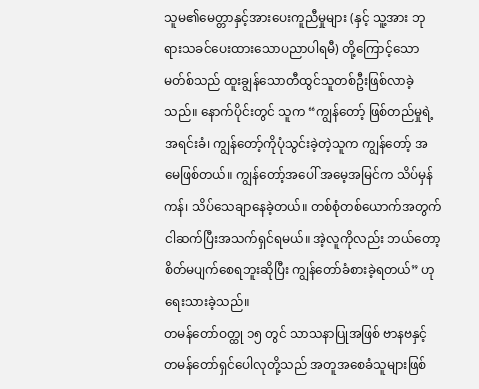သူမ၏မေတ္တာနှင့်အားပေးကူညီမှုများ (နှင့် သူ့အား ဘုရားသခင်ပေးထားသောပညာပါရမီ) တို့ကြောင့်သောမတ်စ်သည် ထူးချွန်သောတီထွင်သူတစ်ဦးဖြစ်လာခဲ့သည်။ နောက်ပိုင်းတွင် သူက “ကျွန်တော့် ဖြစ်တည်မှုရဲ့အရင်းခံ၊ ကျွန်တော့်ကိုပုံသွင်းခဲ့တဲ့သူက ကျွန်တော့် အမေဖြစ်တယ်။ ကျွန်တော့်အပေါ် အမေ့အမြင်က သိပ်မှန်ကန်၊ သိပ်သေချာနေခဲ့တယ်။ တစ်စုံတစ်ယောက်အတွက် ငါဆက်ပြီးအသက်ရှင်ရမယ်။ အဲ့လူကိုလည်း ဘယ်တော့စိတ်မပျက်စေရဘူးဆိုပြီး ကျွန်တော်ခံစားခဲ့ရတယ်” ဟု ရေးသားခဲ့သည်။
တမန်တော်ဝတ္ထု ၁၅ တွင် သာသနာပြုအဖြစ် ဗာနဗနှင့် တမန်တော်ရှင်ပေါလုတို့သည် အတူအစေခံသူများဖြစ်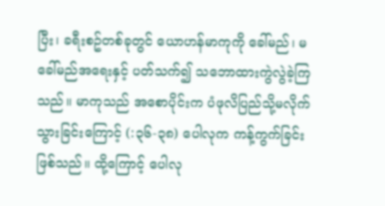ပြီး၊ ခရီးစဥ်တစ်ခုတွင် ယောဟန်မာကုကို ခေါ်မည်၊ မခေါ်မည်အရေးနှင့် ပတ်သက်၍ သဘောထားကွဲလွဲခဲ့ကြသည်။ မာကုသည် အစောပိုင်းက ပံဖုလိပြည်သို့မလိုက်သွားခြင်းကြောင့် (:၃၆-၃၈) ပေါလုက ကန့်ကွက်ခြင်းဖြစ်သည်။ ထို့ကြောင့် ပေါလု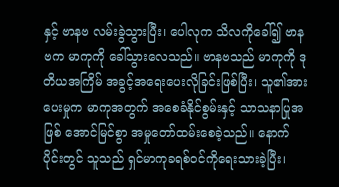နှင့် ဗာနဗ လမ်းခွဲသွားပြီး၊ ပေါလုက သိလကိုခေါ်၍ ဗာနဗက မာကုကို ခေါ်သွားလေသည်။ ဗာနဗသည် မာကုကို ဒုတိယအကြိမ် အခွင့်အရေးပေးလိုခြင်းဖြစ်ပြီး၊ သူ၏အားပေးမှုက မာကုအတွက် အစေခံနိုင်စွမ်းနှင့် သာသနာပြုအဖြစ် အောင်မြင်စွာ အမှုတော်ထမ်းစေခဲ့သည်။ နောက်ပိုင်းတွင် သူသည် ရှင်မာကုခရစ်ဝင်ကိုရေးသားခဲ့ပြီး၊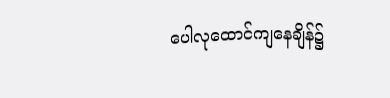ပေါလုထောင်ကျနေချိန်၌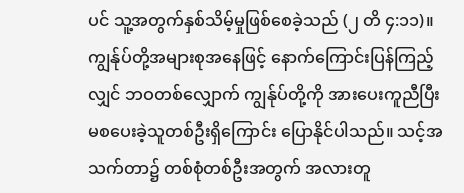ပင် သူ့အတွက်နှစ်သိမ့်မှုဖြစ်စေခဲ့သည် (၂ တိ ၄:၁၁)။
ကျွန်ုပ်တို့အများစုအနေဖြင့် နောက်ကြောင်းပြန်ကြည့်လျှင် ဘဝတစ်လျှောက် ကျွန်ုပ်တို့ကို အားပေးကူညီပြီး မစပေးခဲ့သူတစ်ဦးရှိကြောင်း ပြောနိုင်ပါသည်။ သင့်အသက်တာ၌ တစ်စုံတစ်ဦးအတွက် အလားတူ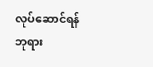လုပ်ဆောင်ရန် ဘုရား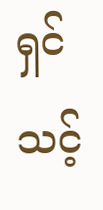ရှင် သင့်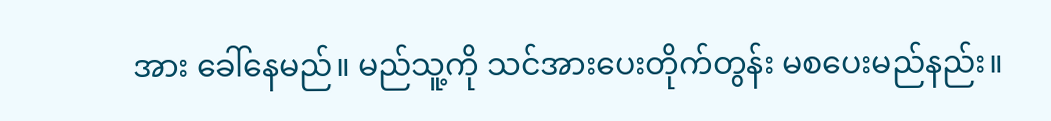အား ခေါ်နေမည်။ မည်သူ့ကို သင်အားပေးတိုက်တွန်း မစပေးမည်နည်း။